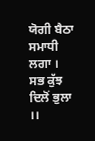ਯੋਗੀ ਬੈਠਾ ਸਮਾਧੀ ਲਗਾ ।
ਸਭ ਕੁੱਝ ਦਿਲੋਂ ਭੁਲਾ ।।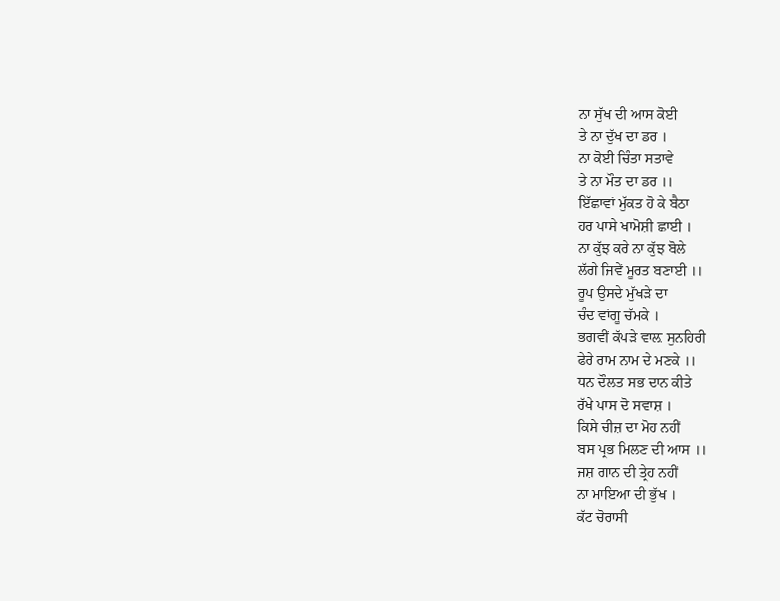ਨਾ ਸੁੱਖ ਦੀ ਆਸ ਕੋਈ
ਤੇ ਨਾ ਦੁੱਖ ਦਾ ਡਰ ।
ਨਾ ਕੋਈ ਚਿੰਤਾ ਸਤਾਵੇ
ਤੇ ਨਾ ਮੌਤ ਦਾ ਡਰ ।।
ਇੱਛਾਵਾਂ ਮੁੱਕਤ ਹੋ ਕੇ ਬੈਠਾ
ਹਰ ਪਾਸੇ ਖਾਮੋਸ਼ੀ ਛਾਈ ।
ਨਾ ਕੁੱਝ ਕਰੇ ਨਾ ਕੁੱਝ ਬੋਲੇ
ਲੱਗੇ ਜਿਵੇਂ ਮੂਰਤ ਬਣਾਈ ।।
ਰੂਪ ਉਸਦੇ ਮੁੱਖੜੇ ਦਾ
ਚੰਦ ਵਾਂਗੂ ਚੱਮਕੇ ।
ਭਗਵੀਂ ਕੱਪੜੇ ਵਾਲ਼ ਸੁਨਹਿਰੀ
ਫੇਰੇ ਰਾਮ ਨਾਮ ਦੇ ਮਣਕੇ ।।
ਧਨ ਦੌਲਤ ਸਭ ਦਾਨ ਕੀਤੇ
ਰੱਖੇ ਪਾਸ ਦੋ ਸਵਾਸ਼ ।
ਕਿਸੇ ਚੀਜ਼ ਦਾ ਮੋਹ ਨਹੀਂ
ਬਸ ਪ੍ਰਭ ਮਿਲਣ ਦੀ ਆਸ ।।
ਜਸ਼ ਗਾਨ ਦੀ ਤ੍ਰੇਹ ਨਹੀਂ
ਨਾ ਮਾਇਆ ਦੀ ਭੁੱਖ ।
ਕੱਟ ਚੋਰਾਸੀ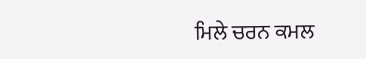ਮਿਲੇ ਚਰਨ ਕਮਲ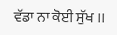ਵੱਡਾ ਨਾ ਕੋਈ ਸੁੱਖ ।।